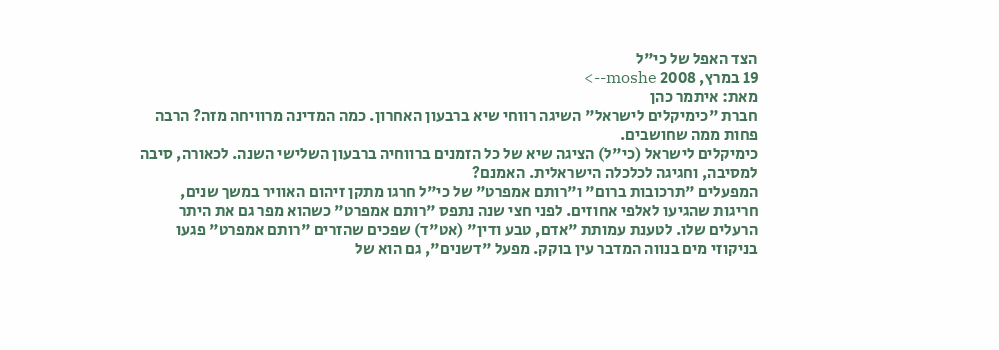הצד האפל של כי"ל
19 במרץ, 2008 moshe-->
מאת: איתמר כהן
חברת "כימיקלים לישראל" השיגה רווחי שיא ברבעון האחרון. כמה המדינה מרוויחה מזה? הרבה פחות ממה שחושבים.
כימיקלים לישראל (כי"ל) הציגה שיא של כל הזמנים ברווחיה ברבעון השלישי השנה. לכאורה, סיבה למסיבה, וחגיגה לכלכלה הישראלית. האמנם?
המפעלים "תרכובות ברום" ו"רותם אמפרט" של כי"ל חרגו מתקן זיהום האוויר במשך שנים, חריגות שהגיעו לאלפי אחוזים. לפני חצי שנה נתפס "רותם אמפרט" כשהוא מפר גם את היתר הרעלים שלו. לטענת עמותת "אדם, טבע ודין" (אט"ד) שפכים שהזרים "רותם אמפרט" פגעו בניקוזי מים בנווה המדבר עין בוקק. מפעל "דשנים", גם הוא של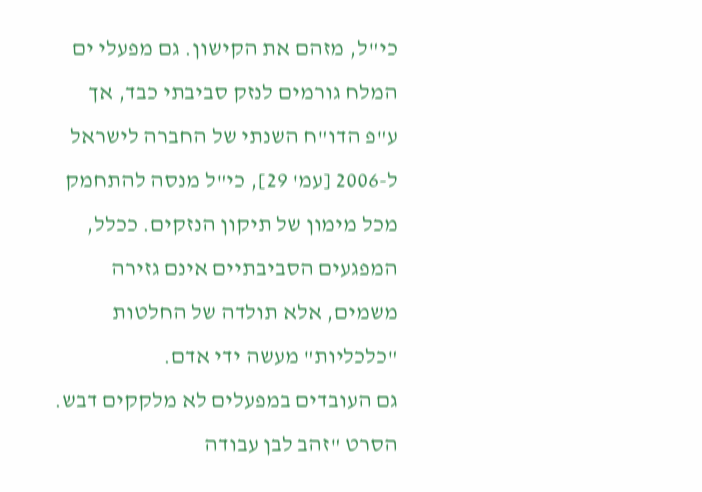כי"ל, מזהם את הקישון. גם מפעלי ים המלח גורמים לנזק סביבתי כבד, אך ע"פ הדו"ח השנתי של החברה לישראל ל-2006 [עמ' 29], כי"ל מנסה להתחמק מכל מימון של תיקון הנזקים. ככלל, המפגעים הסביבתיים אינם גזירה משמים, אלא תולדה של החלטות "כלכליות" מעשה ידי אדם.
גם העובדים במפעלים לא מלקקים דבש. הסרט "זהב לבן עבודה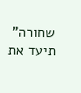שחורה" תיעד את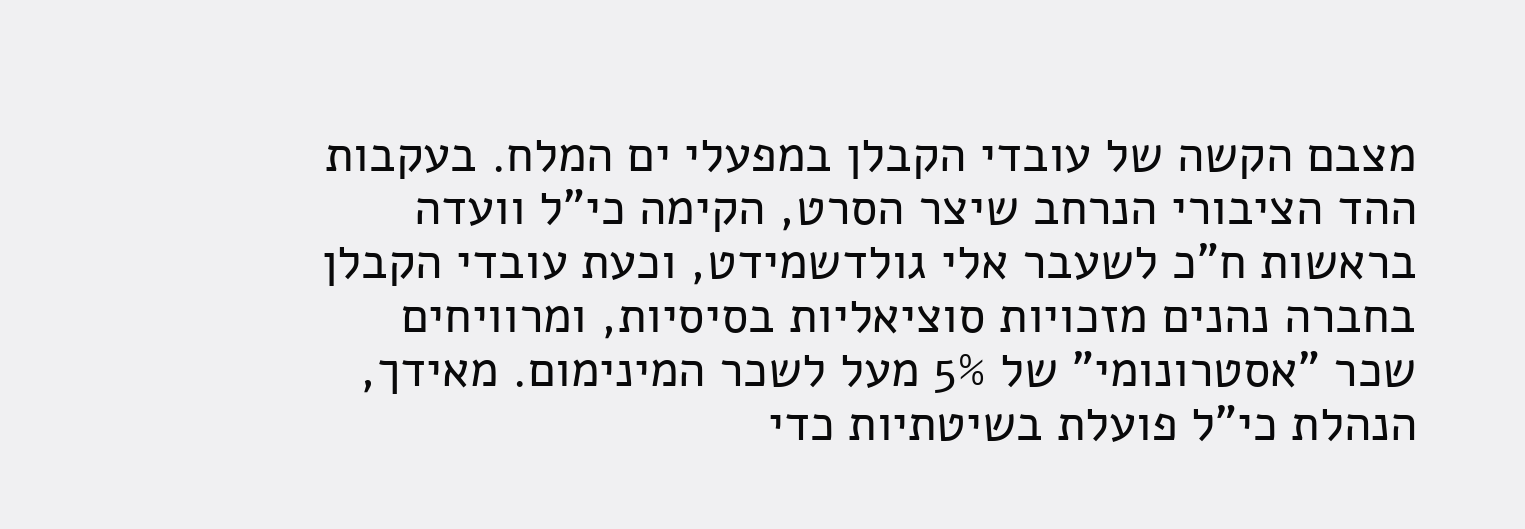מצבם הקשה של עובדי הקבלן במפעלי ים המלח. בעקבות ההד הציבורי הנרחב שיצר הסרט, הקימה כי"ל וועדה בראשות ח"כ לשעבר אלי גולדשמידט, וכעת עובדי הקבלן בחברה נהנים מזכויות סוציאליות בסיסיות, ומרוויחים שכר "אסטרונומי" של 5% מעל לשכר המינימום. מאידך, הנהלת כי"ל פועלת בשיטתיות כדי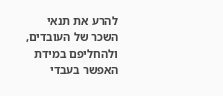להרע את תנאי השכר של העובדים, ולהחליפם במידת האפשר בעבדי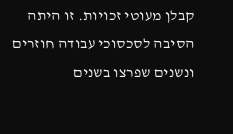קבלן מעוטי זכויות. זו היתה הסיבה לסכסוכי עבודה חוזרים ונשנים שפרצו בשנים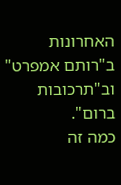האחרונות ב"רותם אמפרט" וב"תרכובות ברום".
כמה זה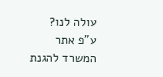עולה לנו?
ע"פ אתר המשרד להגנת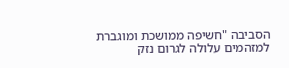הסביבה "חשיפה ממושכת ומוגברת למזהמים עלולה לגרום נזק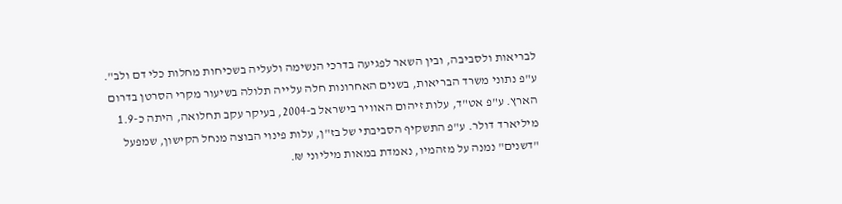לבריאות ולסביבה, ובין השאר לפגיעה בדרכי הנשימה ולעליה בשכיחות מחלות כלי דם ולב". ע"פ נתוני משרד הבריאות, בשנים האחרונות חלה עלייה תלולה בשיעור מקרי הסרטן בדרום הארץ. ע"פ אט"ד, עלות זיהום האוויר בישראל ב-2004, בעיקר עקב תחלואה, היתה כ-1.9 מיליארד דולר. ע"פ התשקיף הסביבתי של בז"ן, עלות פינוי הבוצה מנחל הקישון, שמפעל "דשנים" נמנה על מזהמיו, נאמדת במאות מיליוני ₪.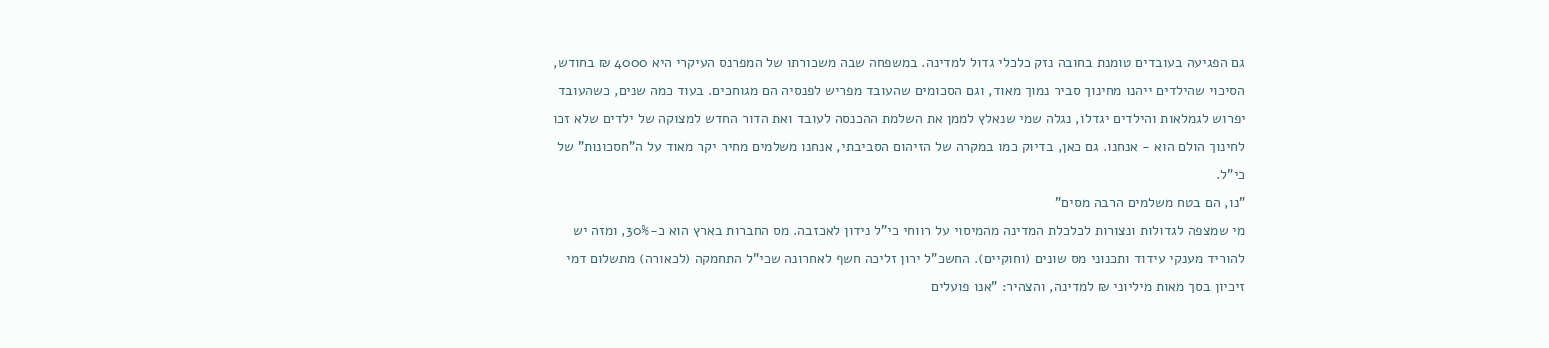גם הפגיעה בעובדים טומנת בחובה נזק כלכלי גדול למדינה. במשפחה שבה משכורתו של המפרנס העיקרי היא 4000 ₪ בחודש, הסיכוי שהילדים ייהנו מחינוך סביר נמוך מאוד, וגם הסכומים שהעובד מפריש לפנסיה הם מגוחכים. בעוד כמה שנים, כשהעובד יפרוש לגמלאות והילדים יגדלו, נגלה שמי שנאלץ לממן את השלמת ההכנסה לעובד ואת הדור החדש למצוקה של ילדים שלא זכו לחינוך הולם הוא - אנחנו. גם כאן, בדיוק כמו במקרה של הזיהום הסביבתי, אנחנו משלמים מחיר יקר מאוד על ה"חסכונות" של כי"ל.
"נו, הם בטח משלמים הרבה מסים"
מי שמצפה לגדולות ונצורות לכלכלת המדינה מהמיסוי על רווחי כי"ל נידון לאכזבה. מס החברות בארץ הוא כ-30%, ומזה יש להוריד מענקי עידוד ותכנוני מס שונים (וחוקיים). החשכ"ל ירון זליכה חשף לאחרונה שכי"ל התחמקה (לכאורה) מתשלום דמי זיכיון בסך מאות מיליוני ₪ למדינה, והצהיר: "אנו פועלים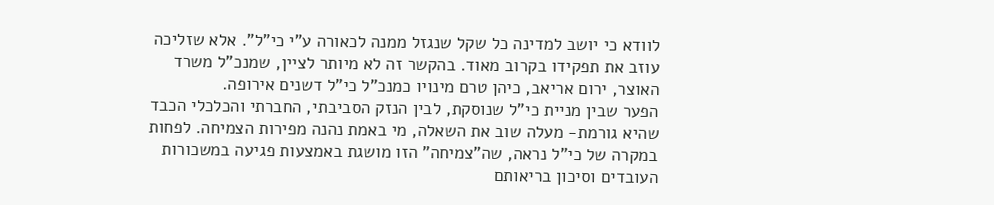לוודא כי יושב למדינה כל שקל שנגזל ממנה לכאורה ע"י כי"ל". אלא שזליכה עוזב את תפקידו בקרוב מאוד. בהקשר זה לא מיותר לציין, שמנכ"ל משרד האוצר, ירום אריאב, כיהן טרם מינויו כמנכ"ל כי"ל דשנים אירופה.
הפער שבין מניית כי"ל שנוסקת, לבין הנזק הסביבתי, החברתי והכלכלי הכבד שהיא גורמת- מעלה שוב את השאלה, מי באמת נהנה מפירות הצמיחה. לפחות במקרה של כי"ל נראה, שה"צמיחה" הזו מושגת באמצעות פגיעה במשכורות העובדים וסיכון בריאותם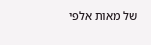של מאות אלפי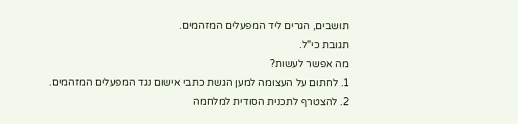תושבים, הגרים ליד המפעלים המזהמים.
תגובת כי"ל.
מה אפשר לעשות?
1. לחתום על העצומה למען הגשת כתבי אישום נגד המפעלים המזהמים.
2. להצטרף לתכנית הסודית למלחמה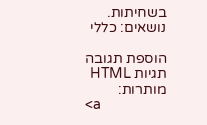בשחיתות.
נושאים: כללי

הוספת תגובה
תגיות HTML מותרות:
<a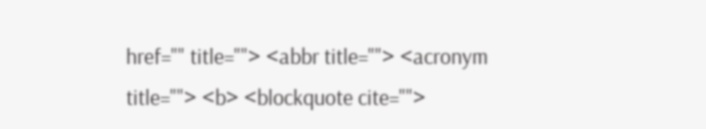href="" title=""> <abbr title=""> <acronym title=""> <b> <blockquote cite="">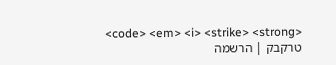<code> <em> <i> <strike> <strong>
טרקבק | הרשמה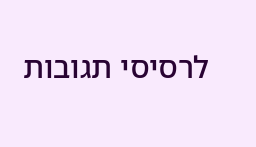לרסיסי תגובות